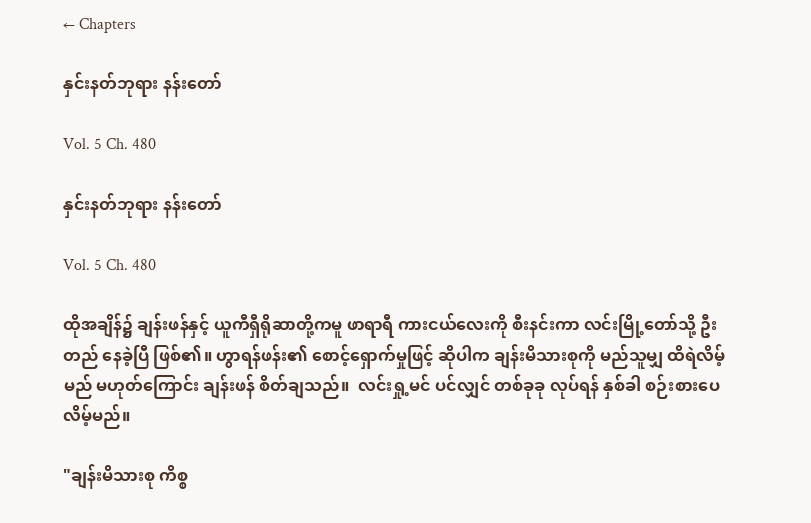← Chapters

နှင်းနတ်ဘုရား နန်းတော်

Vol. 5 Ch. 480

နှင်းနတ်ဘုရား နန်းတော်

Vol. 5 Ch. 480

ထိုအချိန်၌ ချန်းဖန်နှင့် ယူကီရှီရိုဆာတို့ကမူ ဖာရာရီ ကားငယ်လေးကို စီးနင်းကာ လင်းမြို့တော်သို့ ဦးတည် နေခဲ့ပြီ ဖြစ်၏။ ဟွာရန်ဖန်း၏ စောင့်ရှောက်မှုဖြင့် ဆိုပါက ချန်းမိသားစုကို မည်သူမျှ ထိရဲလိမ့်မည် မဟုတ်ကြောင်း ချန်းဖန် စိတ်ချသည်။  လင်းရှု့မင် ပင်လျှင် တစ်ခုခု လုပ်ရန် နှစ်ခါ စဉ်းစားပေလိမ့်မည်။

"ချန်းမိသားစု ကိစ္စ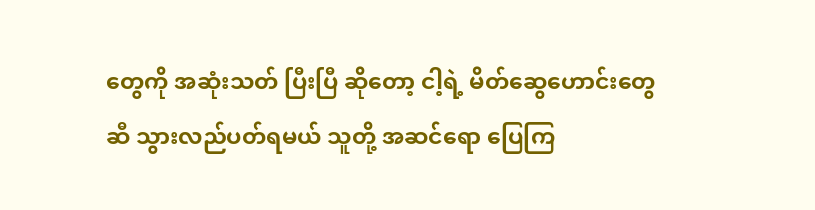တွေကို အဆုံးသတ် ပြီးပြီ ဆိုတော့ ငါ့ရဲ့ မိတ်ဆွေဟောင်းတွေဆီ သွားလည်ပတ်ရမယ် သူတို့ အဆင်ရော ပြေကြ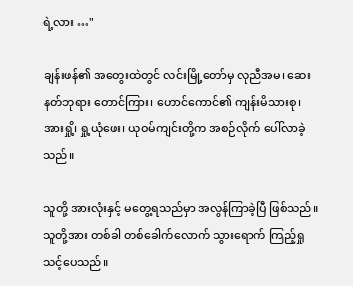ရဲ့လား …"

ချန်းဖန်၏ အတွေးထဲတွင် လင်းမြို့တော်မှ လုညီအမ၊ ဆေးနတ်ဘုရား တောင်ကြား၊ ဟောင်ကောင်၏ ကျန်းမိသားစု၊ အားရှို့၊ ရှု့ယုံဖေး၊ ယုဝမ်ကျင်းတို့က အစဉ်လိုက် ပေါ်လာခဲ့သည်။

သူတို့ အားလုံးနှင့် မတွေ့ရသည်မှာ အလွန်ကြာခဲ့ပြီ ဖြစ်သည်။ သူတို့အား တစ်ခါ တစ်ခေါက်လောက် သွားရောက် ကြည့်ရှုသင့်ပေသည်။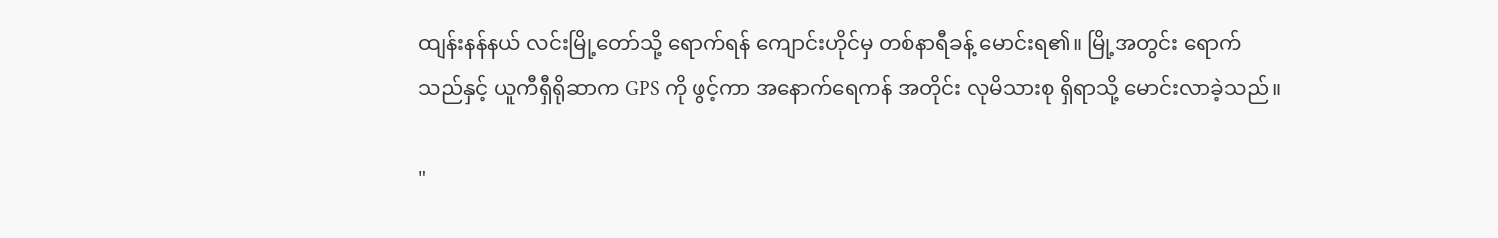ထျန်းနန်နယ် လင်းမြို့တော်သို့ ရောက်ရန် ကျောင်းဟိုင်မှ တစ်နာရီခန့် မောင်းရ၏။ မြို့အတွင်း ရောက်သည်နှင့် ယူကီရှီရိုဆာက GPS ကို ဖွင့်ကာ အနောက်ရေကန် အတိုင်း လုမိသားစု ရှိရာသို့ မောင်းလာခဲ့သည်။

"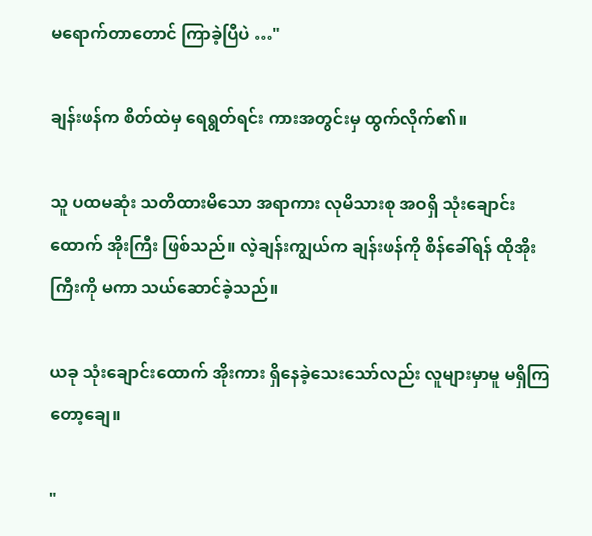မရောက်တာတောင် ကြာခဲ့ပြီပဲ …"

ချန်းဖန်က စိတ်ထဲမှ ရေရွတ်ရင်း ကားအတွင်းမှ ထွက်လိုက်၏။

သူ ပထမဆုံး သတိထားမိသော အရာကား လုမိသားစု အဝရှိ သုံးချောင်းထောက် အိုးကြီး ဖြစ်သည်။ လဲ့ချန်းကျွယ်က ချန်းဖန်ကို စိန်ခေါ်ရန် ထိုအိုးကြီးကို မကာ သယ်ဆောင်ခဲ့သည်။

ယခု သုံးချောင်းထောက် အိုးကား ရှိနေခဲ့သေးသော်လည်း လူများမှာမူ မရှိကြတော့ချေ။

"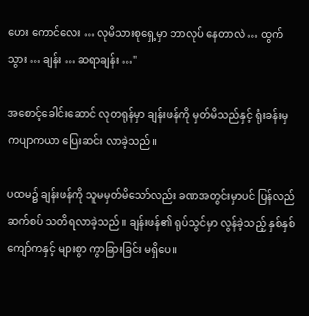ဟေး ကောင်လေး … လုမိသားစုရှေ့မှာ ဘာလုပ် နေတာလဲ … ထွက်သွား … ချန်း … ဆရာချန်း …"

အစောင့်ခေါင်းဆောင် လုတရုန်မှာ ချန်းဖန်ကို မှတ်မိသည်နှင့် ရုံးခန်းမှ ကပျာကယာ ပြေးဆင်း လာခဲ့သည်။

ပထမ၌ ချန်းဖန်ကို သူမမှတ်မိသော်လည်း ခဏအတွင်းမှာပင် ပြန်လည် ဆက်စပ် သတိရလာခဲ့သည်။ ချန်းဖန်၏ ရုပ်သွင်မှာ လွန်ခဲ့သည့် နှစ်နှစ်ကျော်ကနှင့် များစွာ ကွာခြားခြင်း မရှိပေ။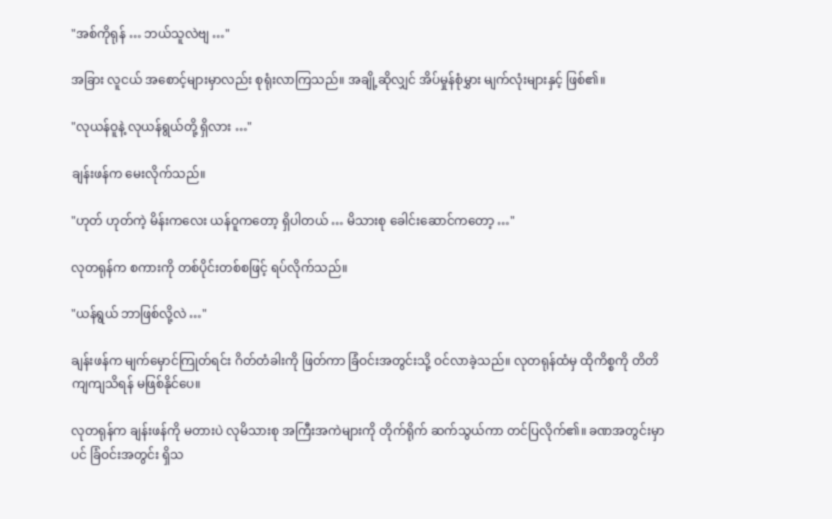"အစ်ကိုရုန် … ဘယ်သူလဲဗျ …"

အခြား လူငယ် အစောင့်များမှာလည်း စုရုံးလာကြသည်။ အချို့ဆိုလျှင် အိပ်မှုန်စုံမွှား မျက်လုံးများနှင့် ဖြစ်၏။

"လုယန်ဝူနဲ့ လုယန်ရွယ်တို့ ရှိလား …"

ချန်းဖန်က မေးလိုက်သည်။

"ဟုတ် ဟုတ်ကဲ့ မိန်းကလေး ယန်ဝူကတော့ ရှိပါတယ် … မိသားစု ခေါင်းဆောင်ကတော့ …"

လုတရုန်က စကားကို တစ်ပိုင်းတစ်စဖြင့် ရပ်လိုက်သည်။

"ယန်ရွယ် ဘာဖြစ်လို့လဲ …"

ချန်းဖန်က မျက်မှောင်ကြုတ်ရင်း ဂိတ်တံခါးကို ဖြတ်ကာ ခြံဝင်းအတွင်းသို့ ဝင်လာခဲ့သည်။ လုတရုန်ထံမှ ထိုကိစ္စကို တိတိကျကျသိရန် မဖြစ်နိုင်ပေ။

လုတရုန်က ချန်းဖန်ကို မတားပဲ လုမိသားစု အကြီးအကဲများကို တိုက်ရိုက် ဆက်သွယ်ကာ တင်ပြလိုက်၏။ ခဏအတွင်းမှာပင် ခြံဝင်းအတွင်း ရှိသ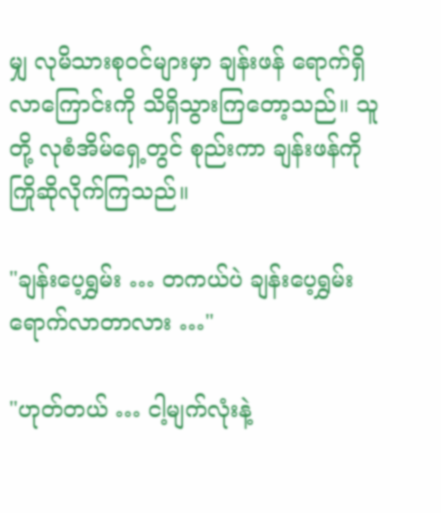မျှ လုမိသားစုဝင်များမှာ ချန်းဖန် ရောက်ရှိလာကြောင်းကို သိရှိသွားကြတော့သည်။ သူတို့ လုစံအိမ်ရှေ့တွင် စုည်းကာ ချန်းဖန်ကို ကြိုဆိုလိုက်ကြသည်။

"ချန်းပေ့ရွှမ်း … တကယ်ပဲ ချန်းပေ့ရွှမ်း ရောက်လာတာလား …"

"ဟုတ်တယ် … ငါ့မျက်လုံးနဲ့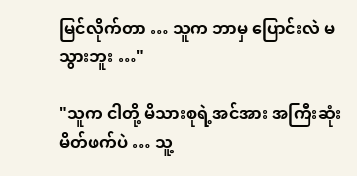မြင်လိုက်တာ … သူက ဘာမှ ပြောင်းလဲ မသွားဘူး …"

"သူက ငါတို့ မိသားစုရဲ့အင်အား အကြီးဆုံး မိတ်ဖက်ပဲ … သူ့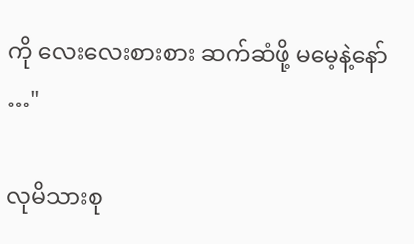ကို လေးလေးစားစား ဆက်ဆံဖို့ မမေ့နဲ့နော် …"

လုမိသားစု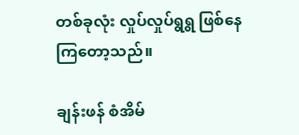တစ်ခုလုံး လှုပ်လှုပ်ရွရွ ဖြစ်နေကြတော့သည်။

ချန်းဖန် စံအိမ်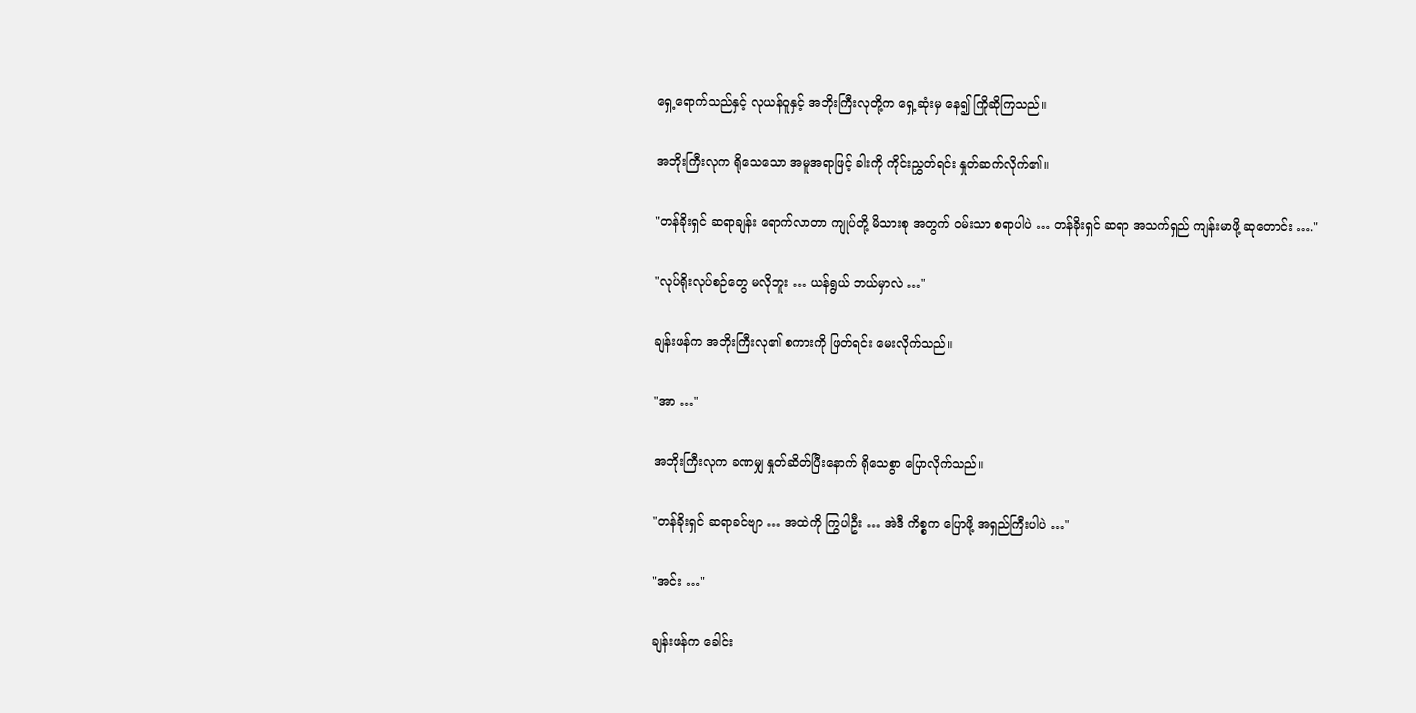ရှေ့ရောက်သည်နှင့် လုယန်ဝူနှင့် အဘိုးကြီးလုတို့က ရှေ့ဆုံးမှ နေ၍ ကြိုဆိုကြသည်။

အဘိုးကြီးလုက ရိုသေသော အမူအရာဖြင့် ခါးကို ကိုင်းညွှတ်ရင်း နှုတ်ဆက်လိုက်၏။

"တန်ခိုးရှင် ဆရာချန်း ရောက်လာတာ ကျုပ်တို့ မိသားစု အတွက် ဝမ်းသာ စရာပါပဲ … တန်ခိုးရှင် ဆရာ အသက်ရှည် ကျန်းမာဖို့ ဆုတောင်း …."

"လုပ်ရိုးလုပ်စဉ်တွေ မလိုဘူး … ယန်ရွယ် ဘယ်မှာလဲ …"

ချန်းဖန်က အဘိုးကြီးလု၏ စကားကို ဖြတ်ရင်း မေးလိုက်သည်။

"အာ …"

အဘိုးကြီးလုက ခဏမျှ နှုတ်ဆိတ်ပြီးနောက် ရိုသေစွာ ပြောလိုက်သည်။

"တန်ခိုးရှင် ဆရာခင်ဗျာ … အထဲကို ကြွပါဦး … အဲဒီ ကိစ္စက ပြောဖို့ အရှည်ကြီးပါပဲ …"

"အင်း …"

ချန်းဖန်က ခေါင်း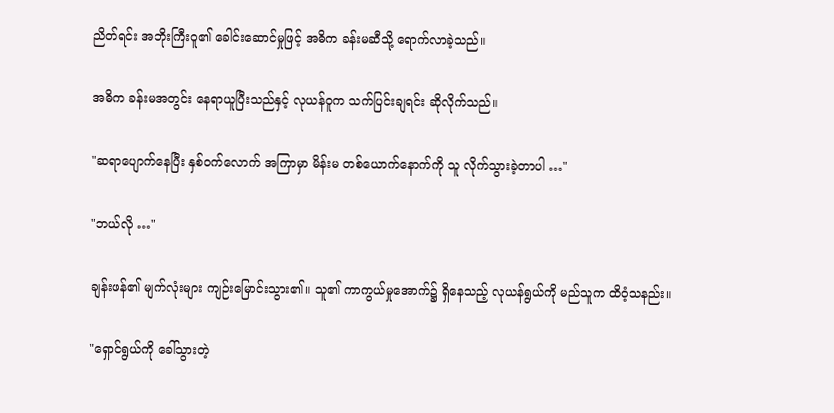ညိတ်ရင်း အဘိုးကြီးဝူ၏ ခေါင်းဆောင်မှုဖြင့် အဓိက ခန်းမဆီသို့ ရောက်လာခဲ့သည်။

အဓိက ခန်းမအတွင်း နေရာယူပြီးသည်နှင့် လုယန်ဝူက သက်ပြင်းချရင်း ဆိုလိုက်သည်။

"ဆရာပျောက်နေပြီး နှစ်ဝက်လောက် အကြာမှာ မိန်းမ တစ်ယောက်နောက်ကို သူ လိုက်သွားခဲ့တာပါ …"

"ဘယ်လို …"

ချန်းဖန်၏ မျက်လုံးများ ကျဉ်းမြောင်းသွား၏။ သူ၏ ကာကွယ်မှုအောက်၌ ရှိနေသည့် လုယန်ရွယ်ကို မည်သူက ထိဝံ့သနည်း။

"ရှောင်ရွယ်ကို ခေါ်သွားတဲ့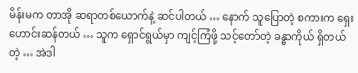မိန်းမက တာအို ဆရာတစ်ယောက်နဲ့ ဆင်ပါတယ် … နောက် သူပြောတဲ့ စကားက ရှေးဟောင်းဆန်တယ် … သူက ရှောင်ရွယ်မှာ ကျင့်ကြံဖို့ သင့်တော်တဲ့ ခန္ဓာကိုယ် ရှိတယ်တဲ့ … အဲဒါ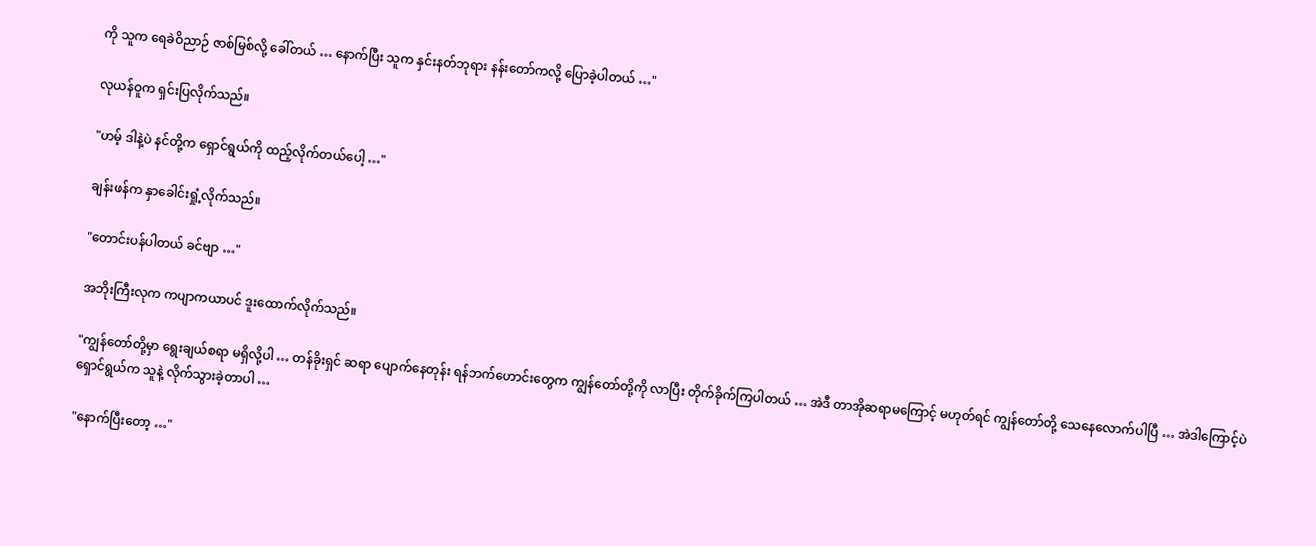ကို သူက ရေခဲဝိညာဉ် ဇာစ်မြစ်လို့ ခေါ်တယ် … နောက်ပြီး သူက နှင်းနတ်ဘုရား နန်းတော်ကလို့ ပြောခဲ့ပါတယ် …"

လုယန်ဝူက ရှင်းပြလိုက်သည်။

"ဟမ့် ဒါနဲ့ပဲ နင်တို့က ရှောင်ရွယ်ကို ထည့်လိုက်တယ်ပေါ့ …"

ချန်းဖန်က နှာခေါင်းရှုံ့လိုက်သည်။

"တောင်းပန်ပါတယ် ခင်ဗျာ …"

အဘိုးကြီးလုက ကပျာကယာပင် ဒူးထောက်လိုက်သည်။

"ကျွန်တော်တို့မှာ ရွေးချယ်စရာ မရှိလို့ပါ … တန်ခိုးရှင် ဆရာ ပျောက်နေတုန်း ရန်ဘက်ဟောင်းတွေက ကျွန်တော်တို့ကို လာပြီး တိုက်ခိုက်ကြပါတယ် … အဲဒီ တာအိုဆရာမကြောင့် မဟုတ်ရင် ကျွန်တော်တို့ သေနေလောက်ပါပြီ … အဲဒါကြောင့်ပဲ ရှောင်ရွယ်က သူနဲ့ လိုက်သွားခဲ့တာပါ …

"နောက်ပြီးတော့ …"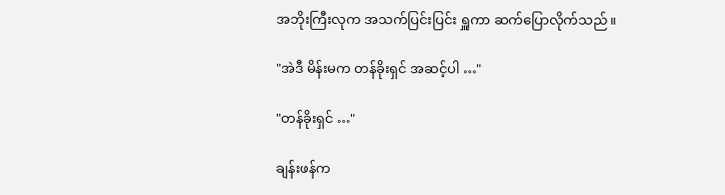အဘိုးကြီးလုက အသက်ပြင်းပြင်း ရှူကာ ဆက်ပြောလိုက်သည်။

"အဲဒီ မိန်းမက တန်ခိုးရှင် အဆင့်ပါ …"

"တန်ခိုးရှင် …"

ချန်းဖန်က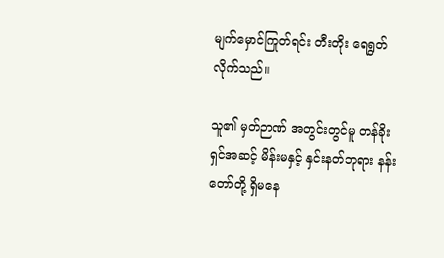မျက်မှောင်ကြုတ်ရင်း တီးတိုး ရေရွတ်လိုက်သည်။

သူ၏ မှတ်ဉာဏ် အတွင်းတွင်မူ တန်ခိုးရှင်အဆင့် မိန်းမနှင့် နှင်းနတ်ဘုရား နန်းတော်တို့ ရှိမနေ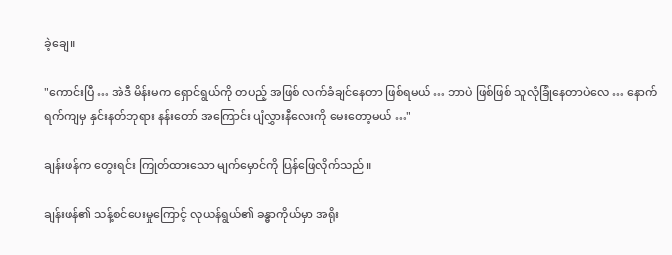ခဲ့ချေ။

"ကောင်းပြီ … အဲဒီ မိန်းမက ရှောင်ရွယ်ကို တပည့် အဖြစ် လက်ခံချင်နေတာ ဖြစ်ရမယ် … ဘာပဲ ဖြစ်ဖြစ် သူလုံခြုံနေတာပဲလေ … နောက်ရက်ကျမှ နှင်းနတ်ဘုရား နန်းတော် အကြောင်း ပျံလွှားနီလေးကို မေးတော့မယ် …"

ချန်းဖန်က တွေးရင်း ကြုတ်ထားသော မျက်မှောင်ကို ပြန်ဖြေလိုက်သည်။

ချန်းဖန်၏ သန့်စင်ပေးမှုကြောင့် လုယန်ရွယ်၏ ခန္ဓာကိုယ်မှာ အရိုး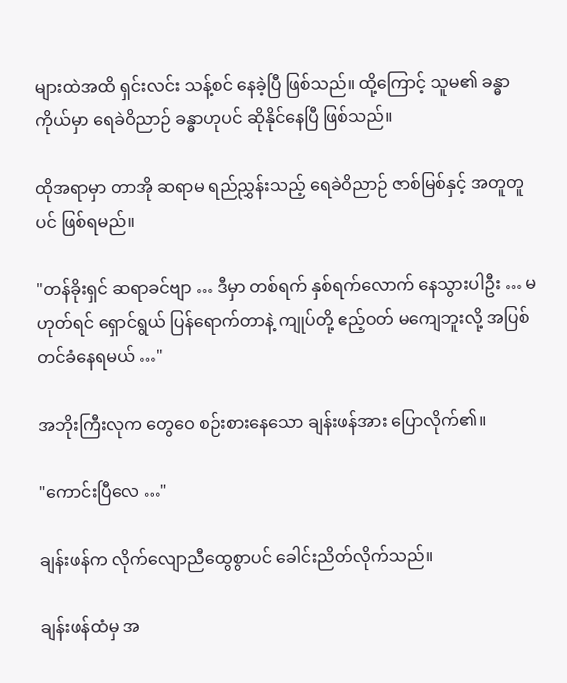များထဲအထိ ရှင်းလင်း သန့်စင် နေခဲ့ပြီ ဖြစ်သည်။ ထို့ကြောင့် သူမ၏ ခန္ဓာကိုယ်မှာ ရေခဲဝိညာဉ် ခန္ဓာဟုပင် ဆိုနိုင်နေပြီ ဖြစ်သည်။

ထိုအရာမှာ တာအို ဆရာမ ရည်ညွှန်းသည့် ရေခဲဝိညာဉ် ဇာစ်မြစ်နှင့် အတူတူပင် ဖြစ်ရမည်။

"တန်ခိုးရှင် ဆရာခင်ဗျာ … ဒီမှာ တစ်ရက် နှစ်ရက်လောက် နေသွားပါဦး … မဟုတ်ရင် ရှောင်ရွယ် ပြန်ရောက်တာနဲ့ ကျုပ်တို့ ဧည့်ဝတ် မကျေဘူးလို့ အပြစ်တင်ခံနေရမယ် …"

အဘိုးကြီးလုက တွေဝေ စဉ်းစားနေသော ချန်းဖန်အား ပြောလိုက်၏။

"ကောင်းပြီလေ …"

ချန်းဖန်က လိုက်လျောညီထွေစွာပင် ခေါင်းညိတ်လိုက်သည်။

ချန်းဖန်ထံမှ အ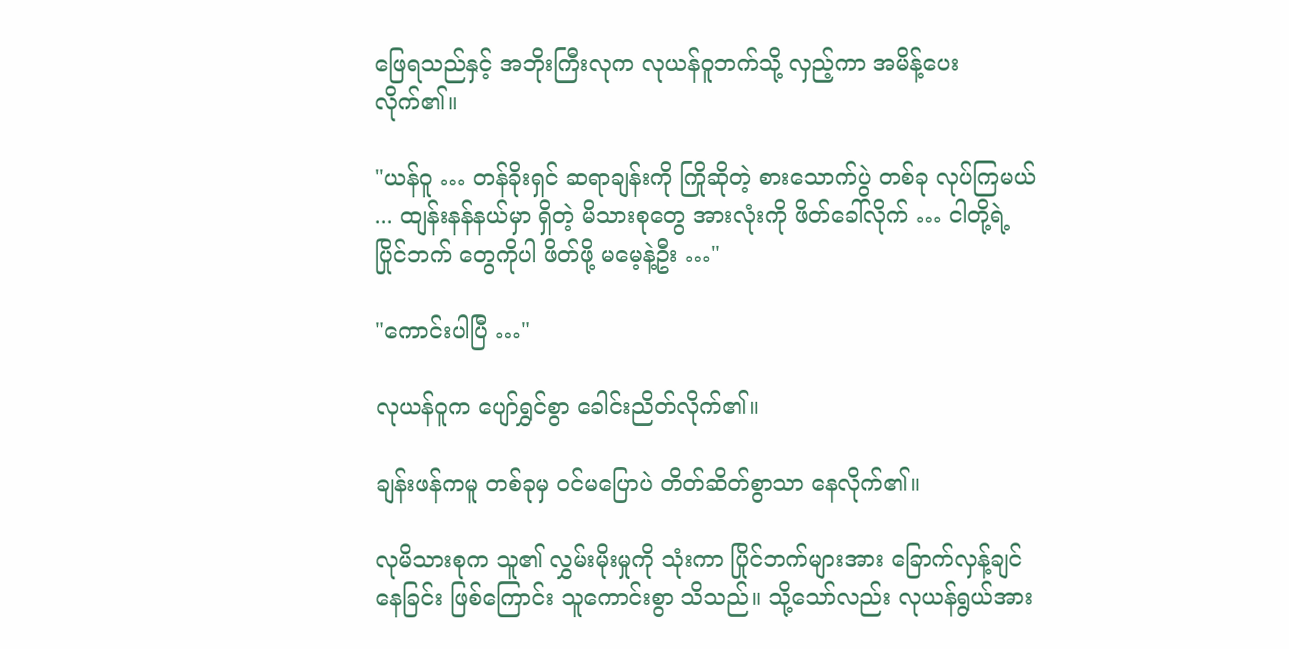ဖြေရသည်နှင့် အဘိုးကြီးလုက လုယန်ဝူဘက်သို့ လှည့်ကာ အမိန့်ပေးလိုက်၏။

"ယန်ဝူ … တန်ခိုးရှင် ဆရာချန်းကို ကြိုဆိုတဲ့ စားသောက်ပွဲ တစ်ခု လုပ်ကြမယ် ... ထျန်းနန်နယ်မှာ ရှိတဲ့ မိသားစုတွေ အားလုံးကို ဖိတ်ခေါ်လိုက် … ငါတို့ရဲ့ ပြိုင်ဘက် တွေကိုပါ ဖိတ်ဖို့ မမေ့နဲ့ဦး …"

"ကောင်းပါပြီ …"

လုယန်ဝူက ပျော်ရွှင်စွာ ခေါင်းညိတ်လိုက်၏။

ချန်းဖန်ကမူ တစ်ခုမှ ဝင်မပြောပဲ တိတ်ဆိတ်စွာသာ နေလိုက်၏။

လုမိသားစုက သူ၏ လွှမ်းမိုးမှုကို သုံးကာ ပြိုင်ဘက်များအား ခြောက်လှန့်ချင်နေခြင်း ဖြစ်ကြောင်း သူကောင်းစွာ သိသည်။ သို့သော်လည်း လုယန်ရွယ်အား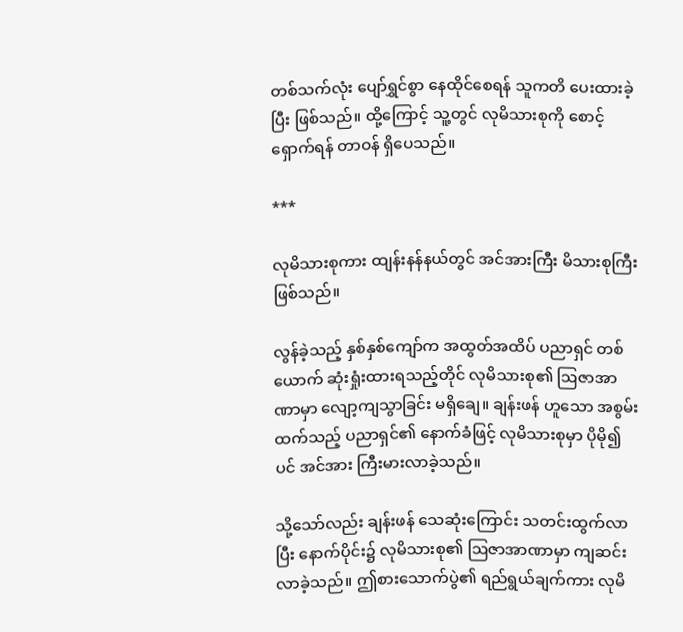တစ်သက်လုံး ပျော်ရွှင်စွာ နေထိုင်စေရန် သူကတိ ပေးထားခဲ့ပြီး ဖြစ်သည်။ ထို့ကြောင့် သူ့တွင် လုမိသားစုကို စောင့်ရှောက်ရန် တာဝန် ရှိပေသည်။

***

လုမိသားစုကား ထျန်းနန်နယ်တွင် အင်အားကြီး မိသားစုကြီး ဖြစ်သည်။

လွန်ခဲ့သည့် နှစ်နှစ်ကျော်က အထွတ်အထိပ် ပညာရှင် တစ်ယောက် ဆုံးရှုံးထားရသည့်တိုင် လုမိသားစု၏ ဩဇာအာဏာမှာ လျော့ကျသွာခြင်း မရှိချေ။ ချန်းဖန် ဟူသော အစွမ်းထက်သည့် ပညာရှင်၏ နောက်ခံဖြင့် လုမိသားစုမှာ ပိုမို၍ပင် အင်အား ကြီးမားလာခဲ့သည်။

သို့သော်လည်း ချန်းဖန် သေဆုံးကြောင်း သတင်းထွက်လာပြီး နောက်ပိုင်း၌ လုမိသားစု၏ ဩဇာအာဏာမှာ ကျဆင်းလာခဲ့သည်။ ဤစားသောက်ပွဲ၏ ရည်ရွယ်ချက်ကား လုမိ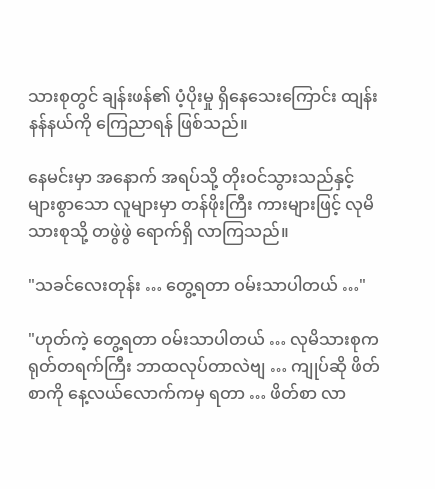သားစုတွင် ချန်းဖန်၏ ပံ့ပိုးမှု ရှိနေသေးကြောင်း ထျန်းနန်နယ်ကို ကြေညာရန် ဖြစ်သည်။

နေမင်းမှာ အနောက် အရပ်သို့ တိုးဝင်သွားသည်နှင့် များစွာသော လူများမှာ တန်ဖိုးကြီး ကားများဖြင့် လုမိသားစုသို့ တဖွဲဖွဲ ရောက်ရှိ လာကြသည်။

"သခင်လေးတုန်း … တွေ့ရတာ ဝမ်းသာပါတယ် …"

"ဟုတ်ကဲ့ တွေ့ရတာ ဝမ်းသာပါတယ် … လုမိသားစုက ရုတ်တရက်ကြီး ဘာထလုပ်တာလဲဗျ … ကျုပ်ဆို ဖိတ်စာကို နေ့လယ်လောက်ကမှ ရတာ … ဖိတ်စာ လာ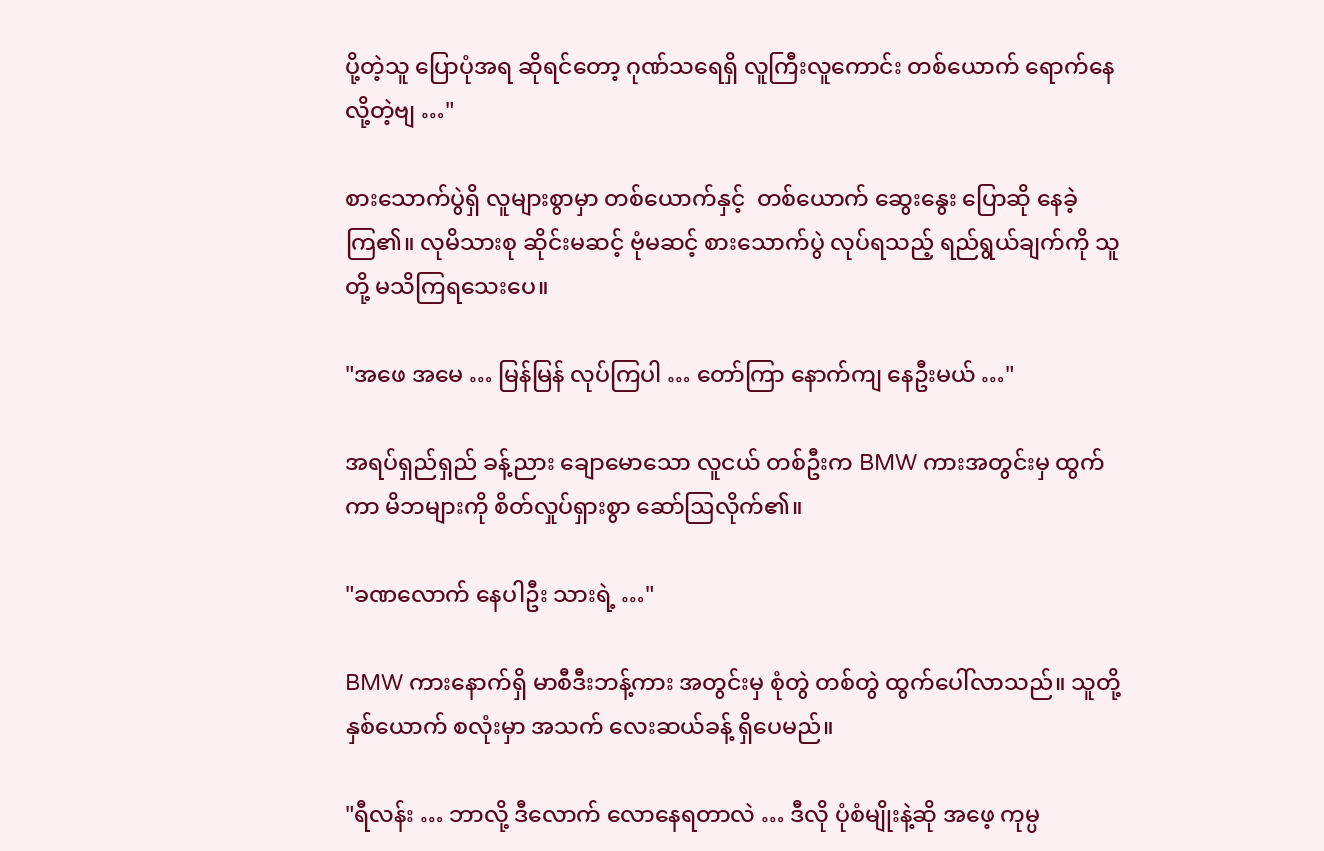ပို့တဲ့သူ ပြောပုံအရ ဆိုရင်တော့ ဂုဏ်သရေရှိ လူကြီးလူကောင်း တစ်ယောက် ရောက်နေလို့တဲ့ဗျ …"

စားသောက်ပွဲရှိ လူများစွာမှာ တစ်ယောက်နှင့်  တစ်ယောက် ဆွေးနွေး ပြောဆို နေခဲ့ကြ၏။ လုမိသားစု ဆိုင်းမဆင့် ဗုံမဆင့် စားသောက်ပွဲ လုပ်ရသည့် ရည်ရွယ်ချက်ကို သူတို့ မသိကြရသေးပေ။

"အဖေ အမေ … မြန်မြန် လုပ်ကြပါ … တော်ကြာ နောက်ကျ နေဦးမယ် …"

အရပ်ရှည်ရှည် ခန့်ညား ချောမောသော လူငယ် တစ်ဦးက BMW ကားအတွင်းမှ ထွက်ကာ မိဘများကို စိတ်လှုပ်ရှားစွာ ဆော်ဩလိုက်၏။

"ခဏလောက် နေပါဦး သားရဲ့ …"

BMW ကားနောက်ရှိ မာစီဒီးဘန့်ကား အတွင်းမှ စုံတွဲ တစ်တွဲ ထွက်ပေါ်လာသည်။ သူတို့ နှစ်ယောက် စလုံးမှာ အသက် လေးဆယ်ခန့် ရှိပေမည်။

"ရီလန်း … ဘာလို့ ဒီလောက် လောနေရတာလဲ … ဒီလို ပုံစံမျိုးနဲ့ဆို အဖေ့ ကုမ္ပ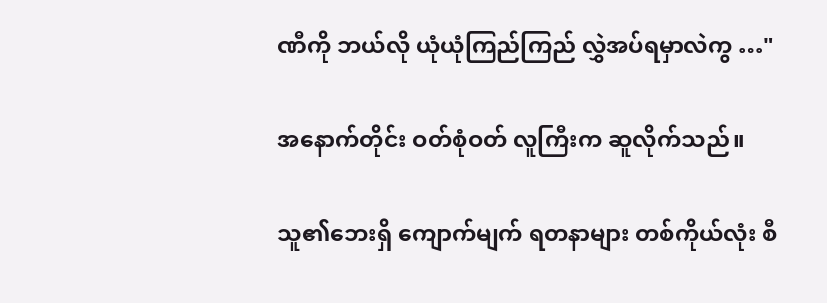ဏီကို ဘယ်လို ယုံယုံကြည်ကြည် လွှဲအပ်ရမှာလဲကွ …"

အနောက်တိုင်း ဝတ်စုံဝတ် လူကြီးက ဆူလိုက်သည်။

သူ၏ဘေးရှိ ကျောက်မျက် ရတနာများ တစ်ကိုယ်လုံး စီ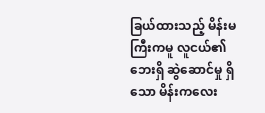ခြယ်ထားသည့် မိန်းမကြီးကမူ လူငယ်၏ ဘေးရှိ ဆွဲဆောင်မှု ရှိသော မိန်းကလေး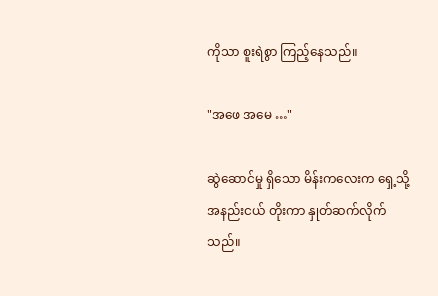ကိုသာ စူးရဲစွာ ကြည့်နေသည်။

"အဖေ အမေ …"

ဆွဲဆောင်မှု ရှိသော မိန်းကလေးက ရှေ့သို့ အနည်းငယ် တိုးကာ နှုတ်ဆက်လိုက်သည်။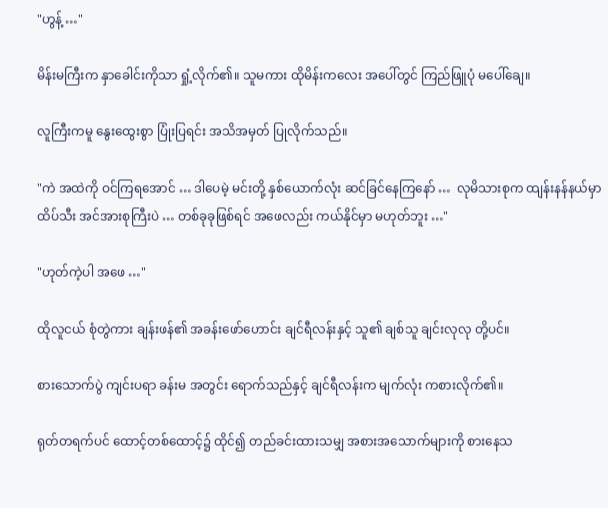"ဟွန့် …"

မိန်းမကြီးက နှာခေါင်းကိုသာ ရှုံ့လိုက်၏။ သူမကား ထိုမိန်းကလေး အပေါ်တွင် ကြည်ဖြူပုံ မပေါ်ချေ။

လူကြီးကမူ နွေးထွေးစွာ ပြုံးပြရင်း အသိအမှတ် ပြုလိုက်သည်။

"ကဲ အထဲကို ဝင်ကြရအောင် … ဒါပေမဲ့ မင်းတို့ နှစ်ယောက်လုံး ဆင်ခြင်နေကြနော် …  လုမိသားစုက ထျန်းနန်နယ်မှာ ထိပ်သီး အင်အားစုကြီးပဲ … တစ်ခုခုဖြစ်ရင် အဖေလည်း ကယ်နိုင်မှာ မဟုတ်ဘူး …"

"ဟုတ်ကဲ့ပါ အဖေ …"

ထိုလူငယ် စုံတွဲကား ချန်းဖန်၏ အခန်းဖော်ဟောင်း ချင်ရီလန်းနှင့် သူ၏ ချစ်သူ ချင်းလုလု တို့ပင်။

စားသောက်ပွဲ ကျင်းပရာ ခန်းမ အတွင်း ရောက်သည်နှင့် ချင်ရီလန်းက မျက်လုံး ကစားလိုက်၏။

ရုတ်တရက်ပင် ထောင့်တစ်ထောင့်၌ ထိုင်၍ တည်ခင်းထားသမျှ အစားအသောက်များကို စားနေသ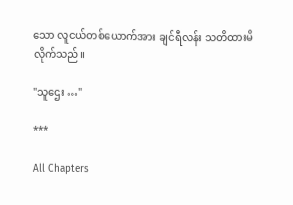သော လူငယ်တစ်ယောက်အား ချင်ရီလန်း သတိထားမိလိုက်သည်။

"သူဌေး …"

***

All Chapters